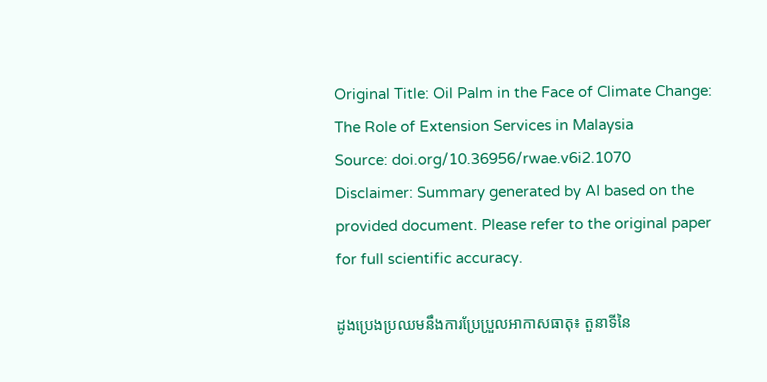Original Title: Oil Palm in the Face of Climate Change: The Role of Extension Services in Malaysia
Source: doi.org/10.36956/rwae.v6i2.1070
Disclaimer: Summary generated by AI based on the provided document. Please refer to the original paper for full scientific accuracy.

ដូងប្រេងប្រឈមនឹងការប្រែប្រួលអាកាសធាតុ៖ តួនាទីនៃ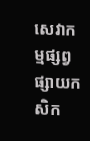សេវាកម្មផ្សព្វផ្សាយកសិក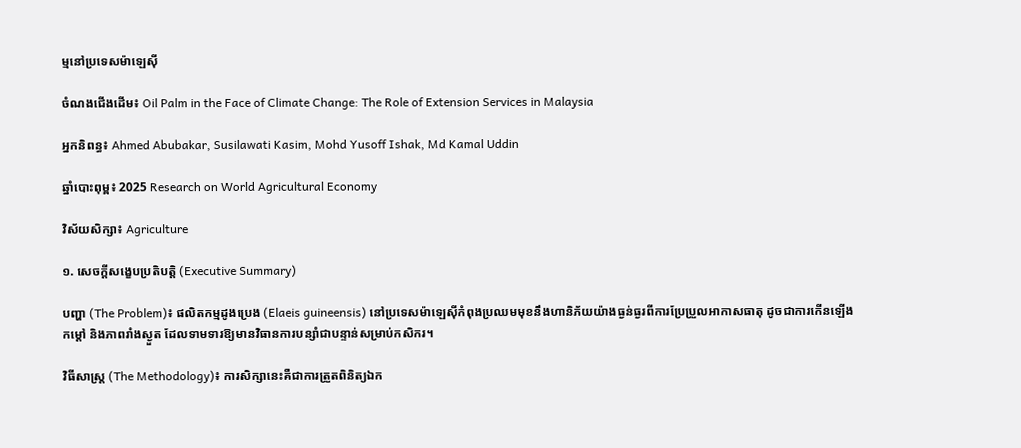ម្មនៅប្រទេសម៉ាឡេស៊ី

ចំណងជើងដើម៖ Oil Palm in the Face of Climate Change: The Role of Extension Services in Malaysia

អ្នកនិពន្ធ៖ Ahmed Abubakar, Susilawati Kasim, Mohd Yusoff Ishak, Md Kamal Uddin

ឆ្នាំបោះពុម្ព៖ 2025 Research on World Agricultural Economy

វិស័យសិក្សា៖ Agriculture

១. សេចក្តីសង្ខេបប្រតិបត្តិ (Executive Summary)

បញ្ហា (The Problem)៖ ផលិតកម្មដូងប្រេង (Elaeis guineensis) នៅប្រទេសម៉ាឡេស៊ីកំពុងប្រឈមមុខនឹងហានិភ័យយ៉ាងធ្ងន់ធ្ងរពីការប្រែប្រួលអាកាសធាតុ ដូចជាការកើនឡើងកម្ដៅ និងភាពរាំងស្ងួត ដែលទាមទារឱ្យមានវិធានការបន្សាំជាបន្ទាន់សម្រាប់កសិករ។

វិធីសាស្ត្រ (The Methodology)៖ ការសិក្សានេះគឺជាការត្រួតពិនិត្យឯក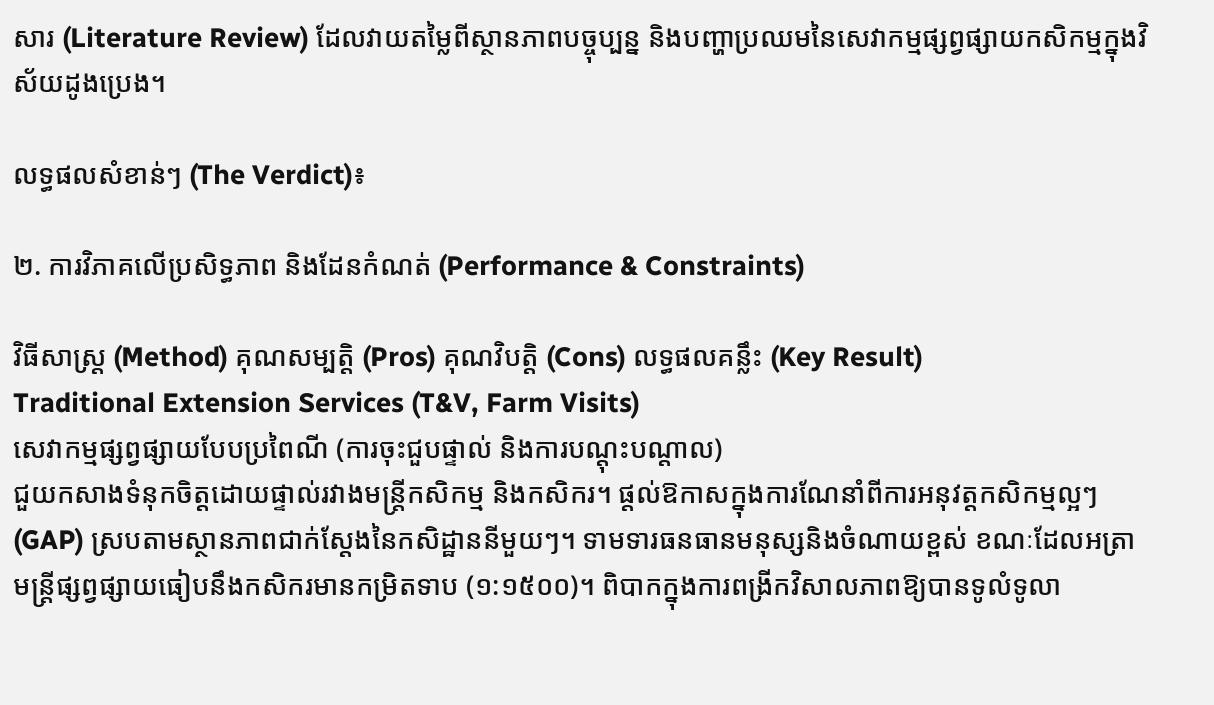សារ (Literature Review) ដែលវាយតម្លៃពីស្ថានភាពបច្ចុប្បន្ន និងបញ្ហាប្រឈមនៃសេវាកម្មផ្សព្វផ្សាយកសិកម្មក្នុងវិស័យដូងប្រេង។

លទ្ធផលសំខាន់ៗ (The Verdict)៖

២. ការវិភាគលើប្រសិទ្ធភាព និងដែនកំណត់ (Performance & Constraints)

វិធីសាស្ត្រ (Method) គុណសម្បត្តិ (Pros) គុណវិបត្តិ (Cons) លទ្ធផលគន្លឹះ (Key Result)
Traditional Extension Services (T&V, Farm Visits)
សេវាកម្មផ្សព្វផ្សាយបែបប្រពៃណី (ការចុះជួបផ្ទាល់ និងការបណ្តុះបណ្តាល)
ជួយកសាងទំនុកចិត្តដោយផ្ទាល់រវាងមន្ត្រីកសិកម្ម និងកសិករ។ ផ្តល់ឱកាសក្នុងការណែនាំពីការអនុវត្តកសិកម្មល្អៗ (GAP) ស្របតាមស្ថានភាពជាក់ស្តែងនៃកសិដ្ឋាននីមួយៗ។ ទាមទារធនធានមនុស្សនិងចំណាយខ្ពស់ ខណៈដែលអត្រាមន្ត្រីផ្សព្វផ្សាយធៀបនឹងកសិករមានកម្រិតទាប (១:១៥០០)។ ពិបាកក្នុងការពង្រីកវិសាលភាពឱ្យបានទូលំទូលា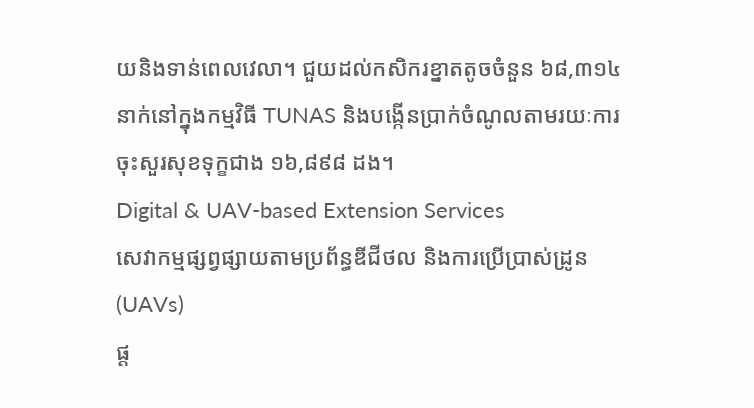យនិងទាន់ពេលវេលា។ ជួយដល់កសិករខ្នាតតូចចំនួន ៦៨,៣១៤ នាក់នៅក្នុងកម្មវិធី TUNAS និងបង្កើនប្រាក់ចំណូលតាមរយៈការចុះសួរសុខទុក្ខជាង ១៦,៨៩៨ ដង។
Digital & UAV-based Extension Services
សេវាកម្មផ្សព្វផ្សាយតាមប្រព័ន្ធឌីជីថល និងការប្រើប្រាស់ដ្រូន (UAVs)
ផ្ត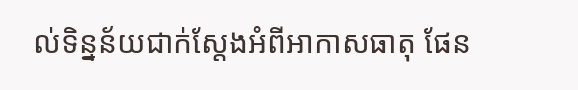ល់ទិន្នន័យជាក់ស្តែងអំពីអាកាសធាតុ ផែន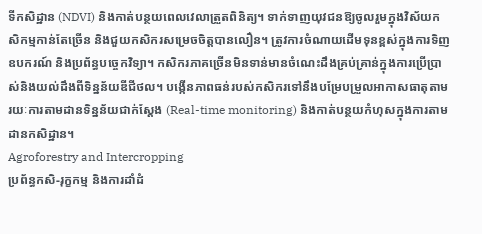ទីកសិដ្ឋាន (NDVI) និងកាត់បន្ថយពេលវេលាត្រួតពិនិត្យ។ ទាក់ទាញយុវជនឱ្យចូលរួមក្នុងវិស័យកសិកម្មកាន់តែច្រើន និងជួយកសិករសម្រេចចិត្តបានលឿន។ ត្រូវការចំណាយដើមទុនខ្ពស់ក្នុងការទិញឧបករណ៍ និងប្រព័ន្ធបច្ចេកវិទ្យា។ កសិករភាគច្រើនមិនទាន់មានចំណេះដឹងគ្រប់គ្រាន់ក្នុងការប្រើប្រាស់និងយល់ដឹងពីទិន្នន័យឌីជីថល។ បង្កើនភាពធន់របស់កសិករទៅនឹងបម្រែបម្រួលអាកាសធាតុតាមរយៈការតាមដានទិន្នន័យជាក់ស្តែង (Real-time monitoring) និងកាត់បន្ថយកំហុសក្នុងការតាមដានកសិដ្ឋាន។
Agroforestry and Intercropping
ប្រព័ន្ធកសិ-រុក្ខកម្ម និងការដាំដំ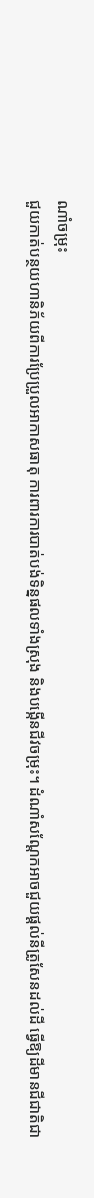ណាំចម្រុះ
ជួយកាត់បន្ថយហានិភ័យពីការប្រែប្រួលអាកាសធាតុ ការពារការបាត់បង់ទិន្នផលទាំងស្រុង និងបង្កើនជីវចម្រុះ។ ដំណាំសណ្តែកអាចជួយផ្តល់នីត្រូសែនដល់ដី ធ្វើឱ្យដីមានជីជាតិជា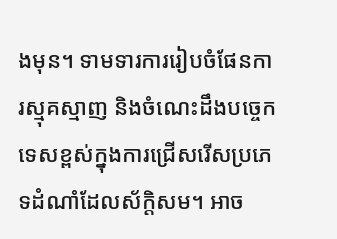ងមុន។ ទាមទារការរៀបចំផែនការស្មុគស្មាញ និងចំណេះដឹងបច្ចេកទេសខ្ពស់ក្នុងការជ្រើសរើសប្រភេទដំណាំដែលស័ក្តិសម។ អាច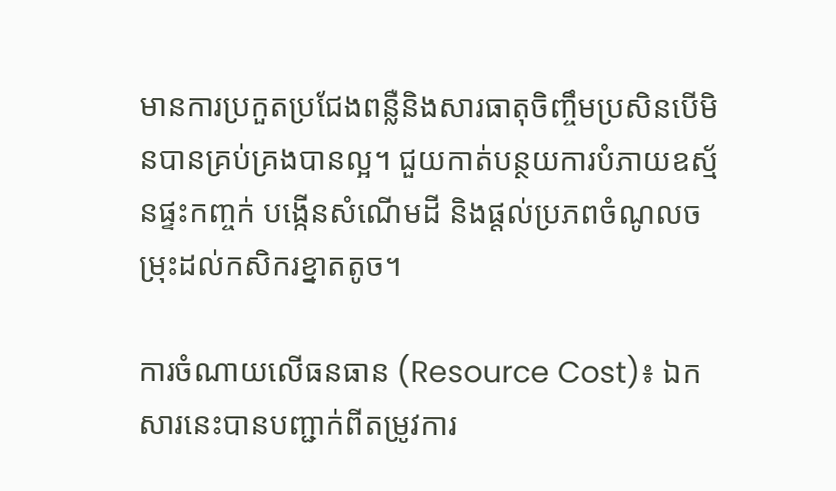មានការប្រកួតប្រជែងពន្លឺនិងសារធាតុចិញ្ចឹមប្រសិនបើមិនបានគ្រប់គ្រងបានល្អ។ ជួយកាត់បន្ថយការបំភាយឧស្ម័នផ្ទះកញ្ចក់ បង្កើនសំណើមដី និងផ្តល់ប្រភពចំណូលចម្រុះដល់កសិករខ្នាតតូច។

ការចំណាយលើធនធាន (Resource Cost)៖ ឯកសារនេះបានបញ្ជាក់ពីតម្រូវការ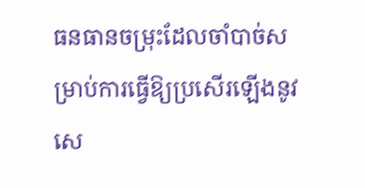ធនធានចម្រុះដែលចាំបាច់សម្រាប់ការធ្វើឱ្យប្រសើរឡើងនូវសេ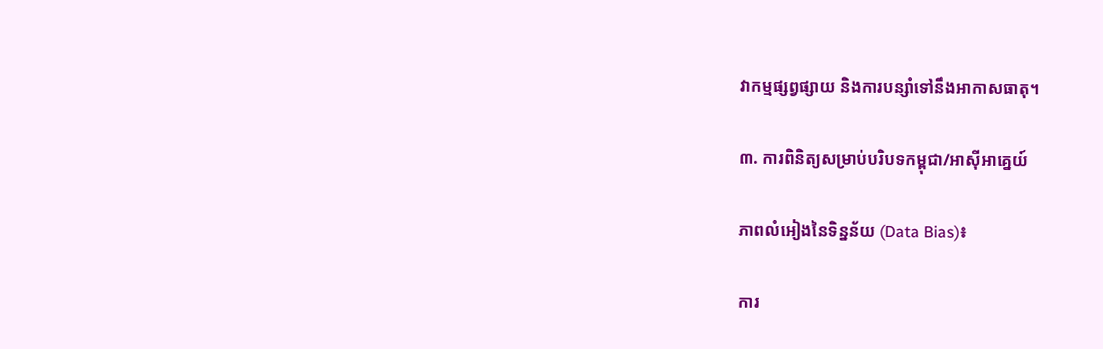វាកម្មផ្សព្វផ្សាយ និងការបន្សាំទៅនឹងអាកាសធាតុ។

៣. ការពិនិត្យសម្រាប់បរិបទកម្ពុជា/អាស៊ីអាគ្នេយ៍

ភាពលំអៀងនៃទិន្នន័យ (Data Bias)៖

ការ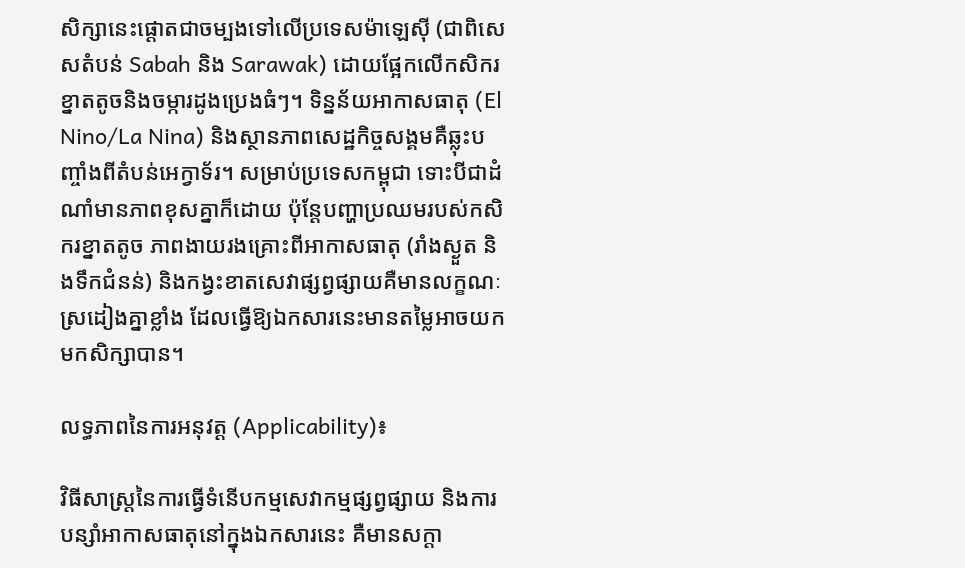សិក្សានេះផ្តោតជាចម្បងទៅលើប្រទេសម៉ាឡេស៊ី (ជាពិសេសតំបន់ Sabah និង Sarawak) ដោយផ្អែកលើកសិករខ្នាតតូចនិងចម្ការដូងប្រេងធំៗ។ ទិន្នន័យអាកាសធាតុ (El Nino/La Nina) និងស្ថានភាពសេដ្ឋកិច្ចសង្គមគឺឆ្លុះបញ្ចាំងពីតំបន់អេក្វាទ័រ។ សម្រាប់ប្រទេសកម្ពុជា ទោះបីជាដំណាំមានភាពខុសគ្នាក៏ដោយ ប៉ុន្តែបញ្ហាប្រឈមរបស់កសិករខ្នាតតូច ភាពងាយរងគ្រោះពីអាកាសធាតុ (រាំងស្ងួត និងទឹកជំនន់) និងកង្វះខាតសេវាផ្សព្វផ្សាយគឺមានលក្ខណៈស្រដៀងគ្នាខ្លាំង ដែលធ្វើឱ្យឯកសារនេះមានតម្លៃអាចយកមកសិក្សាបាន។

លទ្ធភាពនៃការអនុវត្ត (Applicability)៖

វិធីសាស្ត្រនៃការធ្វើទំនើបកម្មសេវាកម្មផ្សព្វផ្សាយ និងការបន្សាំអាកាសធាតុនៅក្នុងឯកសារនេះ គឺមានសក្តា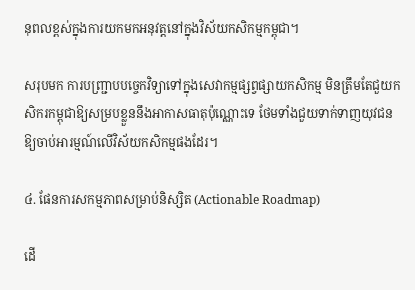នុពលខ្ពស់ក្នុងការយកមកអនុវត្តនៅក្នុងវិស័យកសិកម្មកម្ពុជា។

សរុបមក ការបញ្ជ្រាបបច្ចេកវិទ្យាទៅក្នុងសេវាកម្មផ្សព្វផ្សាយកសិកម្ម មិនត្រឹមតែជួយកសិករកម្ពុជាឱ្យសម្របខ្លួននឹងអាកាសធាតុប៉ុណ្ណោះទេ ថែមទាំងជួយទាក់ទាញយុវជនឱ្យចាប់អារម្មណ៍លើវិស័យកសិកម្មផងដែរ។

៤. ផែនការសកម្មភាពសម្រាប់និស្សិត (Actionable Roadmap)

ដើ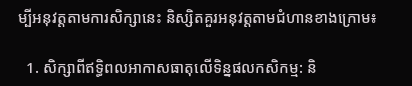ម្បីអនុវត្តតាមការសិក្សានេះ និស្សិតគួរអនុវត្តតាមជំហានខាងក្រោម៖

  1. សិក្សាពីឥទ្ធិពលអាកាសធាតុលើទិន្នផលកសិកម្ម: និ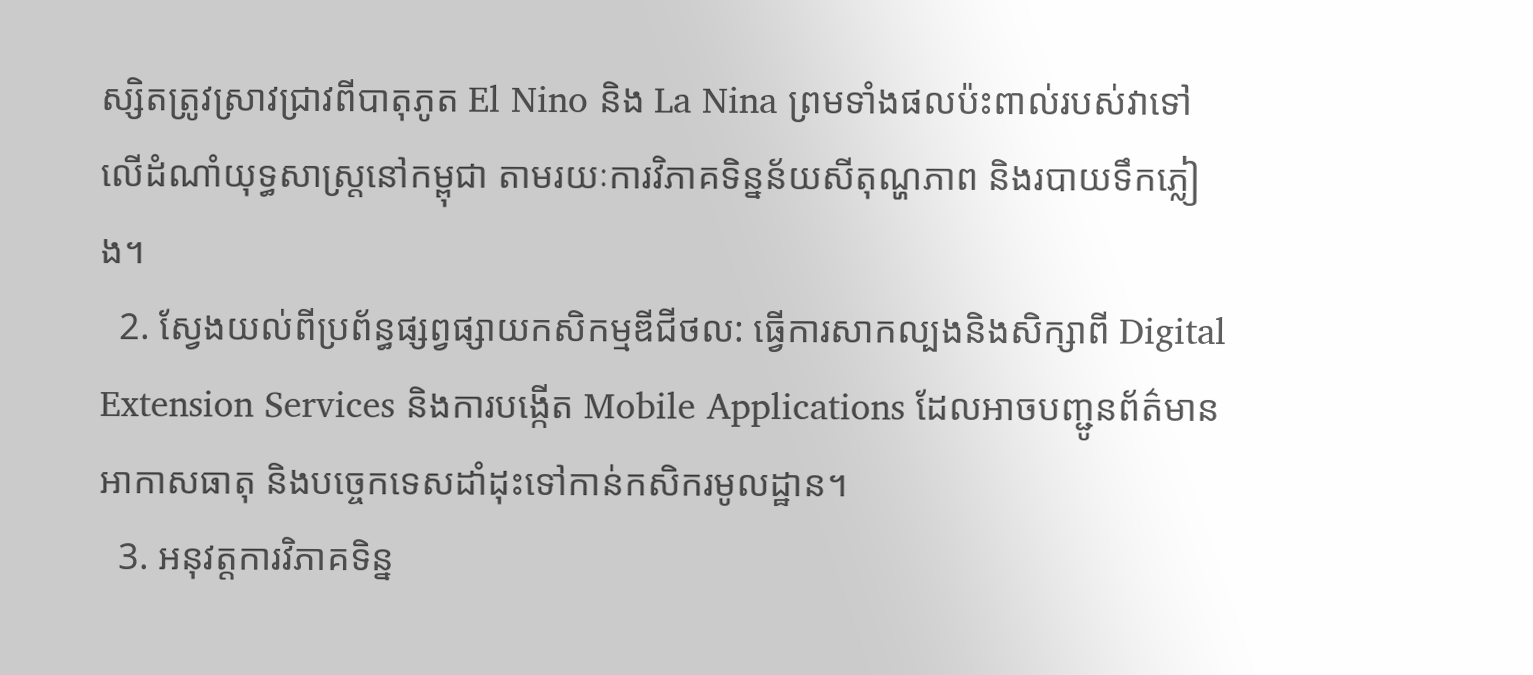ស្សិតត្រូវស្រាវជ្រាវពីបាតុភូត El Nino និង La Nina ព្រមទាំងផលប៉ះពាល់របស់វាទៅលើដំណាំយុទ្ធសាស្ត្រនៅកម្ពុជា តាមរយៈការវិភាគទិន្នន័យសីតុណ្ហភាព និងរបាយទឹកភ្លៀង។
  2. ស្វែងយល់ពីប្រព័ន្ធផ្សព្វផ្សាយកសិកម្មឌីជីថល: ធ្វើការសាកល្បងនិងសិក្សាពី Digital Extension Services និងការបង្កើត Mobile Applications ដែលអាចបញ្ជូនព័ត៌មានអាកាសធាតុ និងបច្ចេកទេសដាំដុះទៅកាន់កសិករមូលដ្ឋាន។
  3. អនុវត្តការវិភាគទិន្ន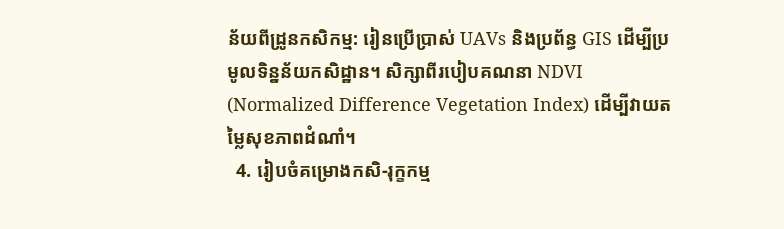ន័យពីដ្រូនកសិកម្ម: រៀនប្រើប្រាស់ UAVs និងប្រព័ន្ធ GIS ដើម្បីប្រមូលទិន្នន័យកសិដ្ឋាន។ សិក្សាពីរបៀបគណនា NDVI (Normalized Difference Vegetation Index) ដើម្បីវាយតម្លៃសុខភាពដំណាំ។
  4. រៀបចំគម្រោងកសិ-រុក្ខកម្ម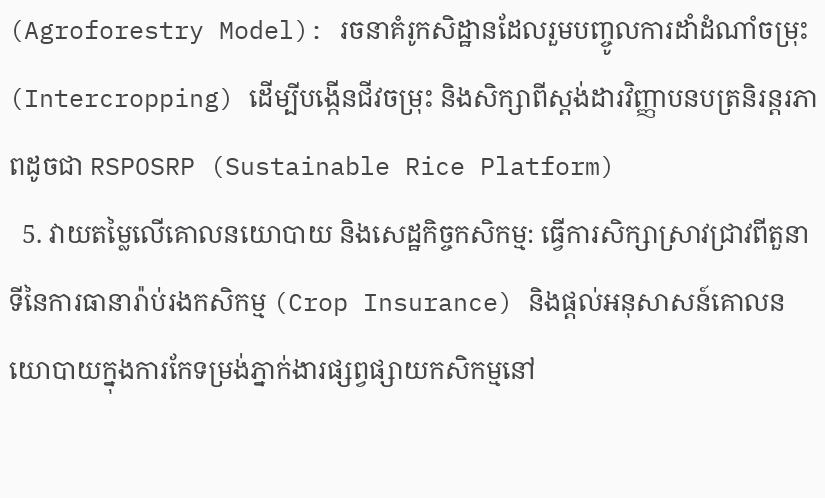(Agroforestry Model): រចនាគំរូកសិដ្ឋានដែលរួមបញ្ចូលការដាំដំណាំចម្រុះ (Intercropping) ដើម្បីបង្កើនជីវចម្រុះ និងសិក្សាពីស្តង់ដារវិញ្ញាបនបត្រនិរន្តរភាពដូចជា RSPOSRP (Sustainable Rice Platform)
  5. វាយតម្លៃលើគោលនយោបាយ និងសេដ្ឋកិច្ចកសិកម្ម: ធ្វើការសិក្សាស្រាវជ្រាវពីតួនាទីនៃការធានារ៉ាប់រងកសិកម្ម (Crop Insurance) និងផ្តល់អនុសាសន៍គោលនយោបាយក្នុងការកែទម្រង់ភ្នាក់ងារផ្សព្វផ្សាយកសិកម្មនៅ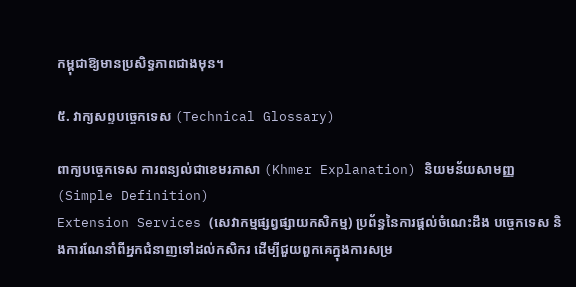កម្ពុជាឱ្យមានប្រសិទ្ធភាពជាងមុន។

៥. វាក្យសព្ទបច្ចេកទេស (Technical Glossary)

ពាក្យបច្ចេកទេស ការពន្យល់ជាខេមរភាសា (Khmer Explanation) និយមន័យសាមញ្ញ (Simple Definition)
Extension Services (សេវាកម្មផ្សព្វផ្សាយកសិកម្ម) ប្រព័ន្ធនៃការផ្តល់ចំណេះដឹង បច្ចេកទេស និងការណែនាំពីអ្នកជំនាញទៅដល់កសិករ ដើម្បីជួយពួកគេក្នុងការសម្រ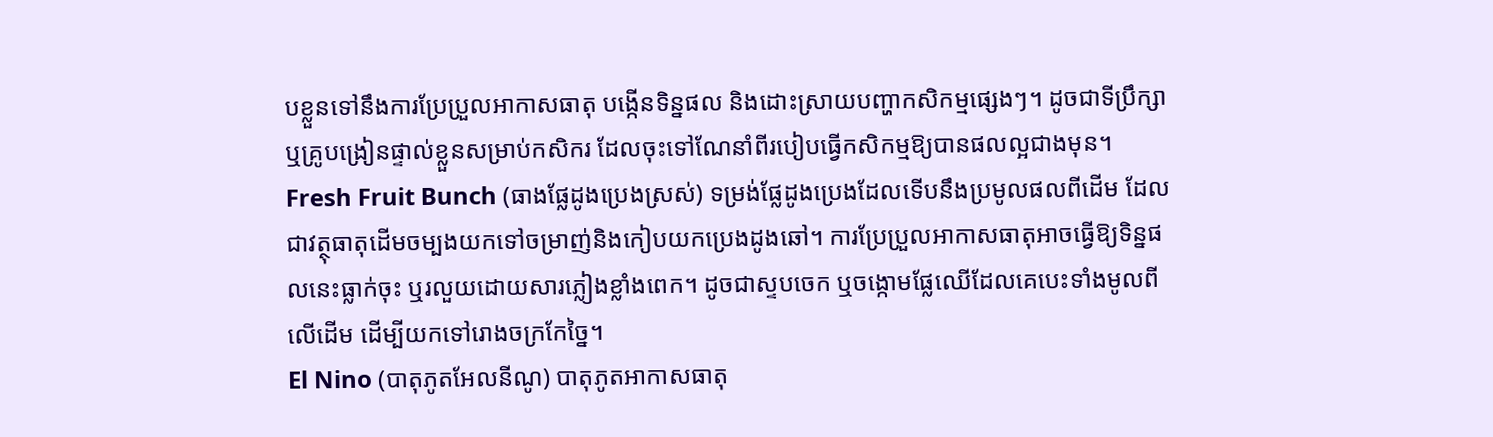បខ្លួនទៅនឹងការប្រែប្រួលអាកាសធាតុ បង្កើនទិន្នផល និងដោះស្រាយបញ្ហាកសិកម្មផ្សេងៗ។ ដូចជាទីប្រឹក្សា ឬគ្រូបង្រៀនផ្ទាល់ខ្លួនសម្រាប់កសិករ ដែលចុះទៅណែនាំពីរបៀបធ្វើកសិកម្មឱ្យបានផលល្អជាងមុន។
Fresh Fruit Bunch (ធាងផ្លែដូងប្រេងស្រស់) ទម្រង់ផ្លែដូងប្រេងដែលទើបនឹងប្រមូលផលពីដើម ដែលជាវត្ថុធាតុដើមចម្បងយកទៅចម្រាញ់និងកៀបយកប្រេងដូងឆៅ។ ការប្រែប្រួលអាកាសធាតុអាចធ្វើឱ្យទិន្នផលនេះធ្លាក់ចុះ ឬរលួយដោយសារភ្លៀងខ្លាំងពេក។ ដូចជាស្ទបចេក ឬចង្កោមផ្លែឈើដែលគេបេះទាំងមូលពីលើដើម ដើម្បីយកទៅរោងចក្រកែច្នៃ។
El Nino (បាតុភូតអែលនីណូ) បាតុភូតអាកាសធាតុ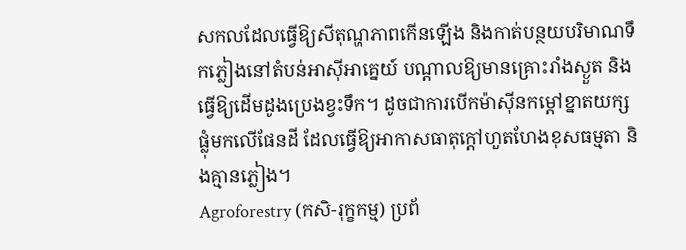សកលដែលធ្វើឱ្យសីតុណ្ហភាពកើនឡើង និងកាត់បន្ថយបរិមាណទឹកភ្លៀងនៅតំបន់អាស៊ីអាគ្នេយ៍ បណ្តាលឱ្យមានគ្រោះរាំងស្ងួត និងធ្វើឱ្យដើមដូងប្រេងខ្វះទឹក។ ដូចជាការបើកម៉ាស៊ីនកម្តៅខ្នាតយក្សផ្លុំមកលើផែនដី ដែលធ្វើឱ្យអាកាសធាតុក្តៅហួតហែងខុសធម្មតា និងគ្មានភ្លៀង។
Agroforestry (កសិ-រុក្ខកម្ម) ប្រព័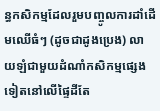ន្ធកសិកម្មដែលរួមបញ្ចូលការដាំដើមឈើធំៗ (ដូចជាដូងប្រេង) លាយឡំជាមួយដំណាំកសិកម្មផ្សេងទៀតនៅលើផ្ទៃដីតែ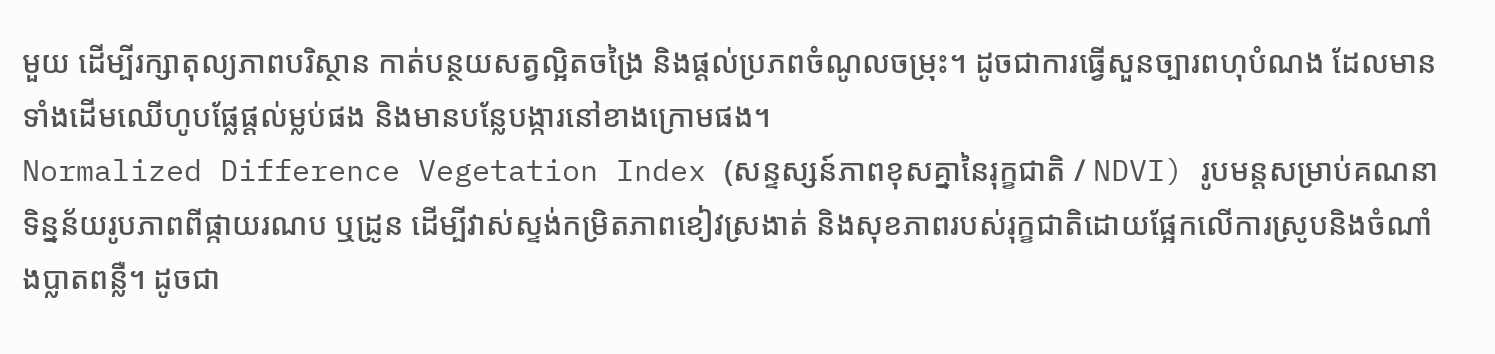មួយ ដើម្បីរក្សាតុល្យភាពបរិស្ថាន កាត់បន្ថយសត្វល្អិតចង្រៃ និងផ្តល់ប្រភពចំណូលចម្រុះ។ ដូចជាការធ្វើសួនច្បារពហុបំណង ដែលមានទាំងដើមឈើហូបផ្លែផ្តល់ម្លប់ផង និងមានបន្លែបង្ការនៅខាងក្រោមផង។
Normalized Difference Vegetation Index (សន្ទស្សន៍ភាពខុសគ្នានៃរុក្ខជាតិ / NDVI) រូបមន្តសម្រាប់គណនាទិន្នន័យរូបភាពពីផ្កាយរណប ឬដ្រូន ដើម្បីវាស់ស្ទង់កម្រិតភាពខៀវស្រងាត់ និងសុខភាពរបស់រុក្ខជាតិដោយផ្អែកលើការស្រូបនិងចំណាំងប្លាតពន្លឺ។ ដូចជា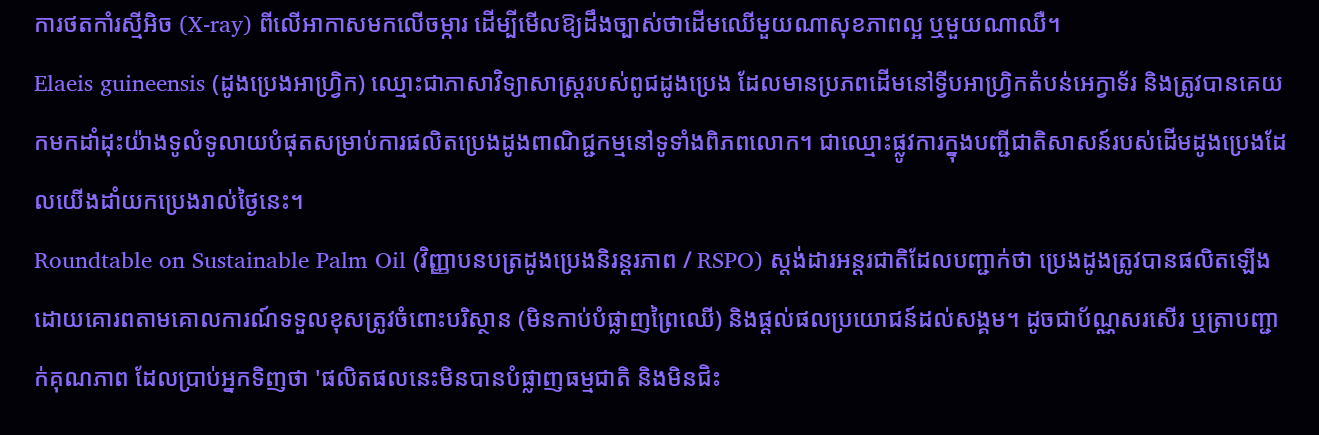ការថតកាំរស្មីអិច (X-ray) ពីលើអាកាសមកលើចម្ការ ដើម្បីមើលឱ្យដឹងច្បាស់ថាដើមឈើមួយណាសុខភាពល្អ ឬមួយណាឈឺ។
Elaeis guineensis (ដូងប្រេងអាហ្វ្រិក) ឈ្មោះជាភាសាវិទ្យាសាស្ត្ររបស់ពូជដូងប្រេង ដែលមានប្រភពដើមនៅទ្វីបអាហ្វ្រិកតំបន់អេក្វាទ័រ និងត្រូវបានគេយកមកដាំដុះយ៉ាងទូលំទូលាយបំផុតសម្រាប់ការផលិតប្រេងដូងពាណិជ្ជកម្មនៅទូទាំងពិភពលោក។ ជាឈ្មោះផ្លូវការក្នុងបញ្ជីជាតិសាសន៍របស់ដើមដូងប្រេងដែលយើងដាំយកប្រេងរាល់ថ្ងៃនេះ។
Roundtable on Sustainable Palm Oil (វិញ្ញាបនបត្រដូងប្រេងនិរន្តរភាព / RSPO) ស្តង់ដារអន្តរជាតិដែលបញ្ជាក់ថា ប្រេងដូងត្រូវបានផលិតឡើងដោយគោរពតាមគោលការណ៍ទទួលខុសត្រូវចំពោះបរិស្ថាន (មិនកាប់បំផ្លាញព្រៃឈើ) និងផ្តល់ផលប្រយោជន៍ដល់សង្គម។ ដូចជាប័ណ្ណសរសើរ ឬត្រាបញ្ជាក់គុណភាព ដែលប្រាប់អ្នកទិញថា 'ផលិតផលនេះមិនបានបំផ្លាញធម្មជាតិ និងមិនជិះ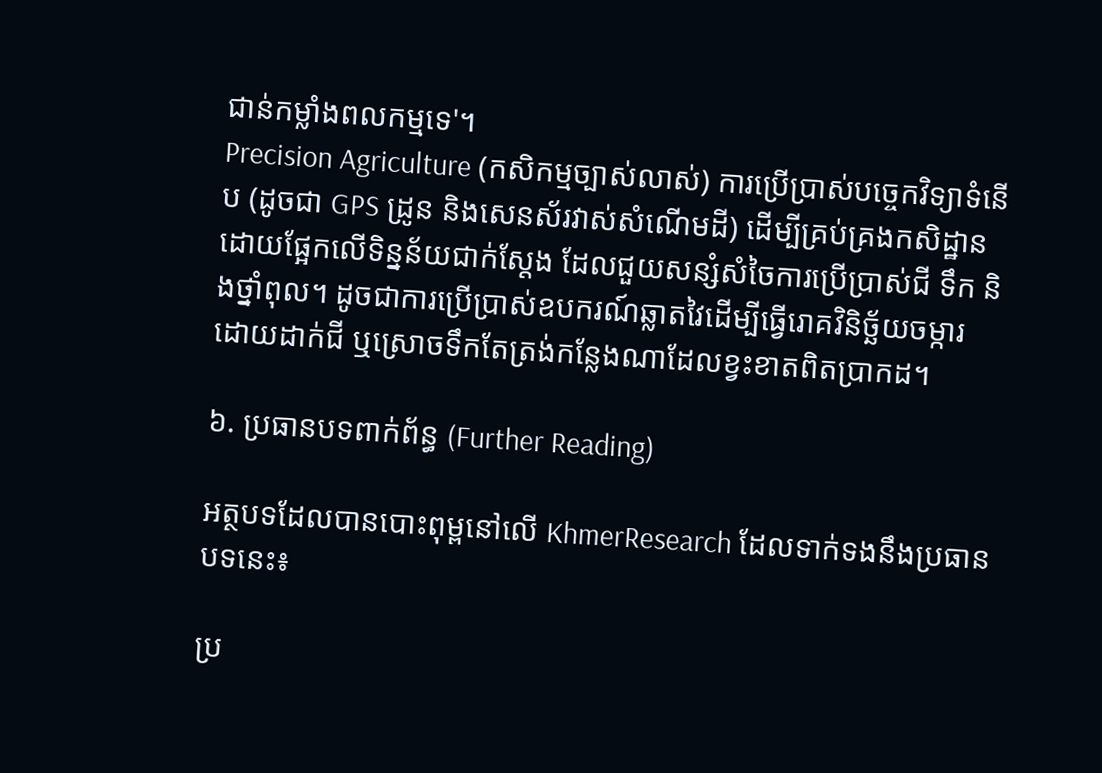ជាន់កម្លាំងពលកម្មទេ'។
Precision Agriculture (កសិកម្មច្បាស់លាស់) ការប្រើប្រាស់បច្ចេកវិទ្យាទំនើប (ដូចជា GPS ដ្រូន និងសេនស័រវាស់សំណើមដី) ដើម្បីគ្រប់គ្រងកសិដ្ឋានដោយផ្អែកលើទិន្នន័យជាក់ស្តែង ដែលជួយសន្សំសំចៃការប្រើប្រាស់ជី ទឹក និងថ្នាំពុល។ ដូចជាការប្រើប្រាស់ឧបករណ៍ឆ្លាតវៃដើម្បីធ្វើរោគវិនិច្ឆ័យចម្ការ ដោយដាក់ជី ឬស្រោចទឹកតែត្រង់កន្លែងណាដែលខ្វះខាតពិតប្រាកដ។

៦. ប្រធានបទពាក់ព័ន្ធ (Further Reading)

អត្ថបទដែលបានបោះពុម្ពនៅលើ KhmerResearch ដែលទាក់ទងនឹងប្រធានបទនេះ៖

ប្រ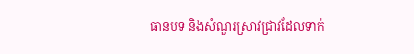ធានបទ និងសំណួរស្រាវជ្រាវដែលទាក់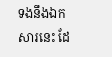ទងនឹងឯកសារនេះ ដែ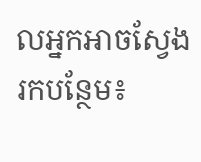លអ្នកអាចស្វែងរកបន្ថែម៖